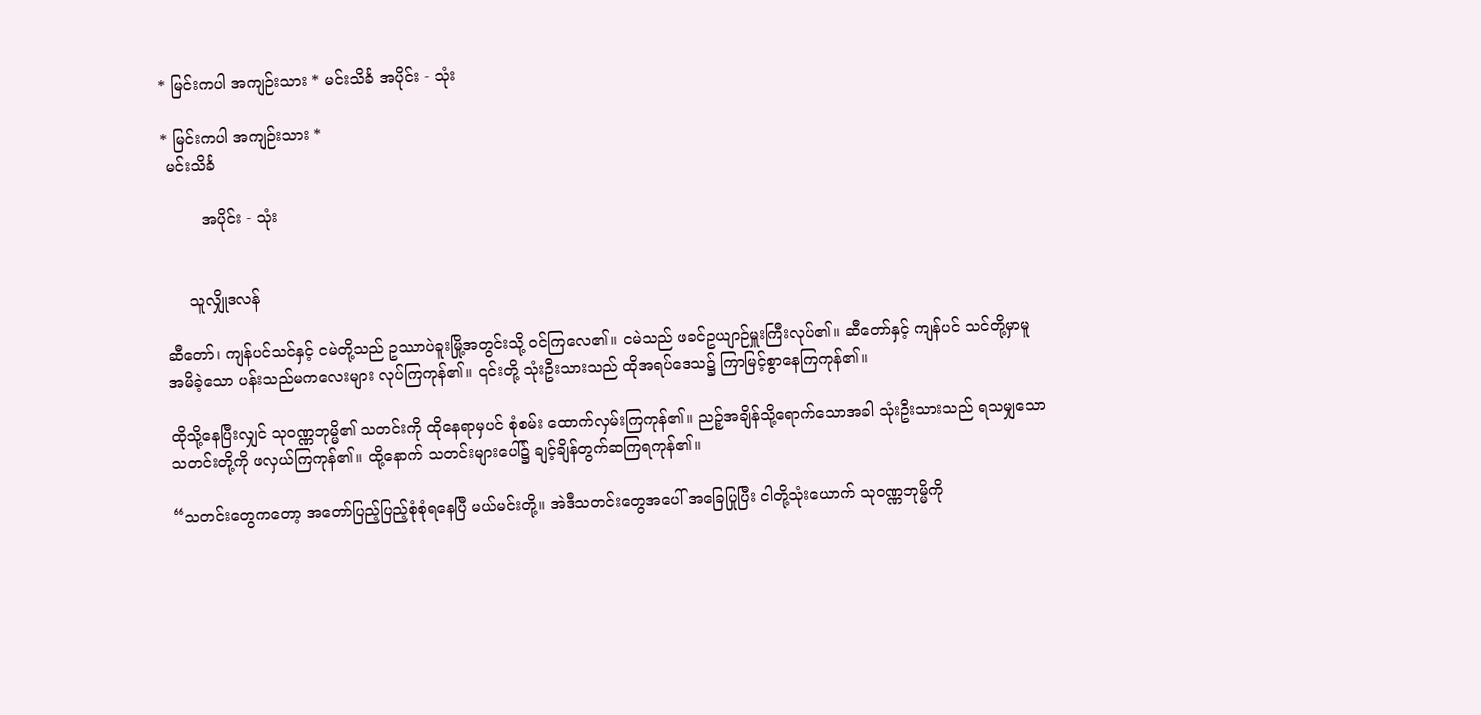* မြင်းကပါ အကျဉ်းသား * မင်းသိင်္ခ အပိုင်း - သုံး

* မြင်းကပါ အကျဉ်းသား *
 မင်းသိင်္ခ

        အပိုင်း - သုံး


     သူလျှိုဒလန်

ဆီတော်၊ ကျန်ပင်သင်နှင့် ငမဲတို့သည် ဥဿာပဲခူးမြို့အတွင်းသို့ ဝင်ကြလေ၏။ ငမဲသည် ဖခင်ဥယျာဉ်မှူးကြီးလုပ်၏။ ဆီတော်နှင့် ကျန်ပင် သင်တို့မှာမူ အမိခဲ့သော ပန်းသည်မကလေးများ လုပ်ကြကုန်၏။ ၎င်းတို့ သုံးဦးသားသည် ထိုအရပ်ဒေသ၌ ကြာမြင့်စွာနေကြကုန်၏။

ထိုသို့နေပြီးလျှင် သုဝဏ္ဏဘုမ္မိ၏ သတင်းကို ထိုနေရာမှပင် စုံစမ်း ထောက်လှမ်းကြကုန်၏။ ညဉ့်အချိန်သို့ရောက်သောအခါ သုံးဦးသားသည် ရသမျှသောသတင်းတို့ကို ဖလှယ်ကြကုန်၏။ ထို့နောက် သတင်းများပေါ်၌ ချင့်ချိန်တွက်ဆကြရကုန်၏။

“သတင်းတွေကတော့ အတော်ပြည့်ပြည့်စုံစုံရနေပြီ မယ်မင်းတို့။ အဲဒီသတင်းတွေအပေါ် အခြေပြုပြီး ငါတို့သုံးယောက် သုဝဏ္ဏဘုမ္မိကို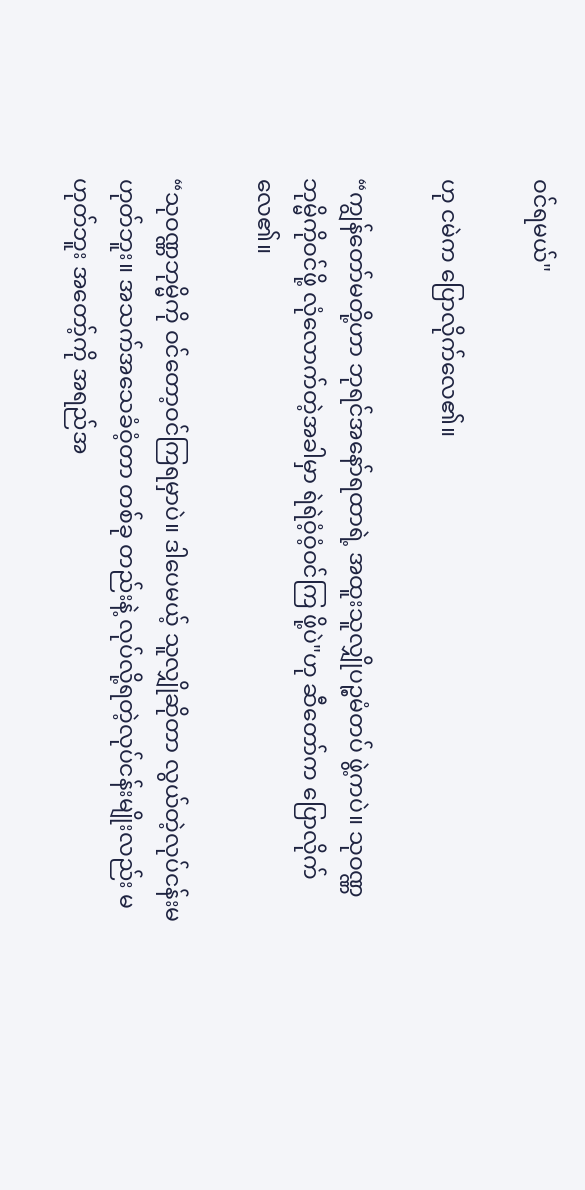ဝင်ရမယ်"

ဟု ငမဲက ပြောလိုက်လေ၏။

“ကျွန်တော်မတို့ဟာ ဘုရင်အနော်ရထာရဲ့ အထူးသူလျှိုပဉ္စမံတပ် ဖွဲ့ကပဲ။ သုဝဏ္ဏဘုမ္မိကိုဝင်ဖို့ လုံလောက်တဲ့အခါမှာ ရဲရဲဝံ့ဝံ့ဝင်ကြ ဖို့ပဲ"ဟု ဆီတော်က ပြောလိုက်လေ၏။

“သုဝဏ္ဏဘုမ္မိကို ဝင်တော့ဝင်ကြရမှာပဲ။ ဒါပေမယ့် သူလျှိုဆိုတာ လွယ်တဲ့လုပ်ငန်းမဟုတ်ဘူး။ အသက်အသေခံဝံ့တာ တစ်ခု တည်းနဲ့ လုပ်လို့ရတဲ့လုပ်ငန်းမျိုးလည်း မဟုတ်ဘူး အတော့်ကို အရည်အ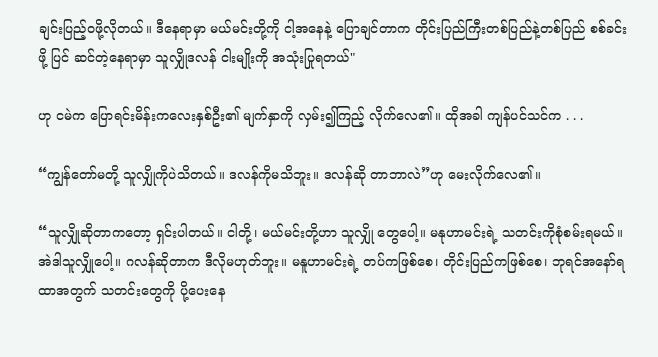ချင်းပြည့်ဝဖို့လိုတယ်။ ဒီနေရာမှာ မယ်မင်းတို့ကို ငါ့အနေနဲ့ ပြောချင်တာက တိုင်းပြည်ကြီးတစ်ပြည်နဲ့တစ်ပြည် စစ်ခင်းဖို့ ပြင် ဆင်တဲ့နေရာမှာ သူလျှိုဒလန် ငါးမျိုးကို အသုံးပြုရတယ်"

ဟု ငမဲက ပြောရင်းမိန်းကလေးနှစ်ဦး၏ မျက်နှာကို လှမ်း၍ကြည့် လိုက်လေ၏။ ထိုအခါ ကျန်ပင်သင်က . . .

“ကျွန်တော်မတို့ သူလျှိုကိုပဲသိတယ်။ ဒလန်ကိုမသိဘူး။ ဒလန်ဆို တာဘာလဲ”ဟု မေးလိုက်လေ၏။

“သူလျှိုဆိုတာကတော့ ရှင်းပါတယ်။ ငါတို့၊ မယ်မင်းတို့ဟာ သူလျှို တွေပေါ့။ မနုဟာမင်းရဲ့ သတင်းကိုစုံစမ်းရမယ်။ အဲဒါသူလျှိုပေါ့။ ဂလန်ဆိုတာက ဒီလိုမဟုတ်ဘူး။ မနူဟာမင်းရဲ့ တပ်ကဖြစ်စေ၊ တိုင်းပြည်ကဖြစ်စေ၊ ဘုရင်အနော်ရထာအတွက် သတင်းတွေကို ပို့ပေးနေ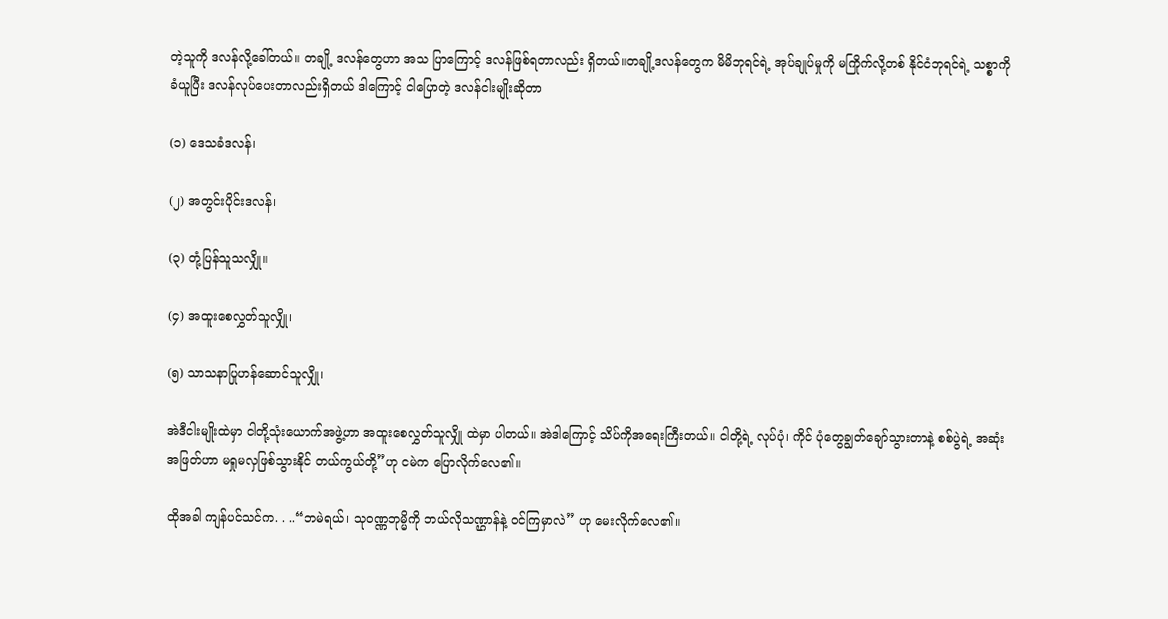တဲ့သူကို ဒလန်လို့ခေါ်တယ်။ တချို့ ဒလန်တွေဟာ အသ ပြာကြောင့် ဒလန်ဖြစ်ရတာလည်း ရှိတယ်။တချို့ဒလန်တွေက မိမိဘုရင်ရဲ့ အုပ်ချုပ်မှုကို မကြိုက်လို့တစ် နိုင်ငံဘုရင်ရဲ့ သစ္စာကိုခံယူပြီး ဒလန်လုပ်ပေးတာလည်းရှိတယ် ဒါကြောင့် ငါပြောတဲ့ ဒလန်ငါးမျိုးဆိုတာ

(၁) ဒေသခံဒလန်၊

(၂) အတွင်းပိုင်းဒလန်၊

(၃) တုံ့ပြန်သူသလျှို။

(၄) အထူးစေလွှတ်သူလျှို၊

(၅) သာသနာပြုဟန်ဆောင်သူလျှို၊

အဲဒီငါးမျိုးထဲမှာ ငါတို့သုံးယောက်အဖွဲ့ဟာ အထူးစေလွှတ်သူလျှို ထဲမှာ ပါတယ်။ အဲဒါကြောင့် သိပ်ကိုအရေးကြီးတယ်။ ငါတို့ရဲ့ လုပ်ပုံ၊ ကိုင် ပုံတွေချွတ်ချော်သွားတာနဲ့ စစ်ပွဲရဲ့ အဆုံးအဖြတ်ဟာ မရှုမလှဖြစ်သွားနိုင် တယ်ကွယ်တို့”ဟု ငမဲက ပြောလိုက်လေ၏။

ထိုအခါ ကျန်ပင်သင်က. . ..“ဘမဲရယ်၊ သုဝဏ္ဏဘုမ္မိကို ဘယ်လိုသဏ္ဌာန်နဲ့ ဝင်ကြမှာလဲ” ဟု မေးလိုက်လေ၏။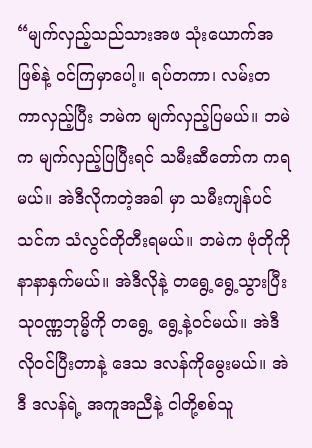“မျက်လှည့်သည်သားအဖ သုံးယောက်အဖြစ်နဲ့ ဝင်ကြမှာပေါ့။ ရပ်တကာ၊ လမ်းတကာလှည့်ပြီး ဘမဲက မျက်လှည့်ပြမယ်။ ဘမဲက မျက်လှည့်ပြပြီးရင် သမီးဆီတော်က ကရမယ်။ အဲဒီလိုကတဲ့အခါ မှာ သမီးကျန်ပင်သင်က သံလွင်တိုတီးရမယ်။ ဘမဲက ဗုံတိုကို နာနာနှက်မယ်။ အဲဒီလိုနဲ့ တရွေ့ရွေ့သွားပြီး သုဝဏ္ဏဘုမ္မိကို တရွေ့ ရွေ့နဲ့ဝင်မယ်။ အဲဒီလိုဝင်ပြီးတာနဲ့ ဒေသ ဒလန်ကိုမွေးမယ်။ အဲဒီ ဒလန်ရဲ့ အကူအညီနဲ့ ငါတို့စစ်သူ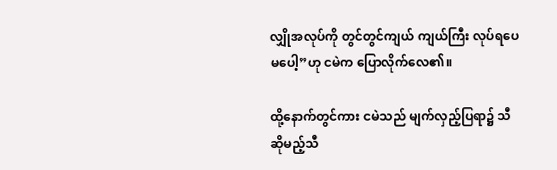လျှိုအလုပ်ကို တွင်တွင်ကျယ် ကျယ်ကြီး လုပ်ရပေမပေါ့”ဟု ငမဲက ပြောလိုက်လေ၏။

ထို့နောက်တွင်ကား ငမဲသည် မျက်လှည့်ပြရာ၌ သီဆိုမည့်သီ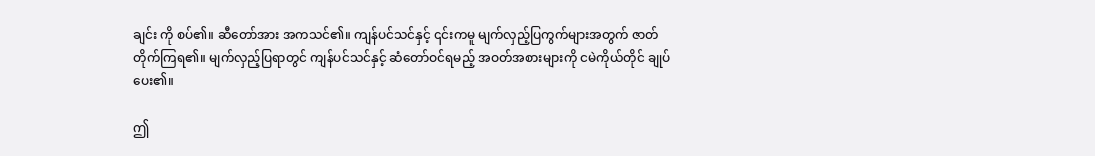ချင်း ကို စပ်၏။ ဆီတော်အား အကသင်၏။ ကျန်ပင်သင်နှင့် ၎င်းကမူ မျက်လှည့်ပြကွက်များအတွက် ဇာတ်တိုက်ကြရ၏။ မျက်လှည့်ပြရာတွင် ကျန်ပင်သင်နှင့် ဆံတော်ဝင်ရမည့် အဝတ်အစားများကို ငမဲကိုယ်တိုင် ချုပ်ပေး၏။

ဤ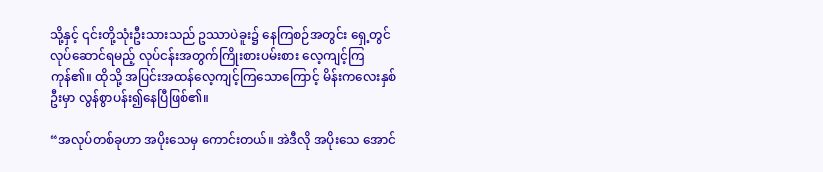သို့နှင့် ၎င်းတို့သုံးဦးသားသည် ဥဿာပဲခူး၌ နေကြစဉ်အတွင်း ရှေ့တွင်လုပ်ဆောင်ရမည့် လုပ်ငန်းအတွက်ကြိုးစားပမ်းစား လေ့ကျင့်ကြကုန်၏။ ထိုသို့ အပြင်းအထန်လေ့ကျင့်ကြသောကြောင့် မိန်းကလေးနှစ်ဦးမှာ လွန်စွာပန်း၍နေပြီဖြစ်၏။

“အလုပ်တစ်ခုဟာ အပိုးသေမှ ကောင်းတယ်။ အဲဒီလို အပိုးသေ အောင်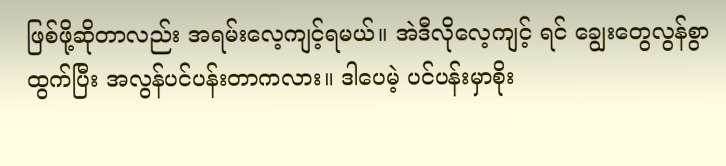ဖြစ်ဖို့ဆိုတာလည်း အရမ်းလေ့ကျင့်ရမယ်။ အဲဒီလိုလေ့ကျင့် ရင် ချွေးတွေလွန်စွာထွက်ပြီး အလွန်ပင်ပန်းတာကလား။ ဒါပေမဲ့ ပင်ပန်းမှာစိုး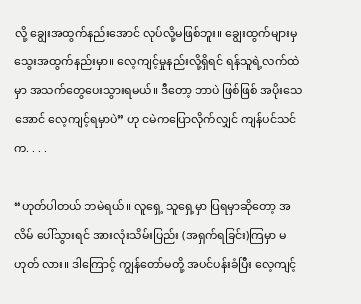လို့ ချွေးအထွက်နည်းအောင် လုပ်လို့မဖြစ်ဘူး။ ချွေးထွက်များမှ သွေးအထွက်နည်းမှာ။ လေ့ကျင့်မှုနည်းလို့ရှိရင် ရန်သူရဲ့လက်ထဲမှာ အသက်တွေပေးသွားရမယ်။ ဒီတော့ ဘာပဲ ဖြစ်ဖြစ် အပိုးသေအောင် လေ့ကျင့်ရမှာပဲ” ဟု ငမဲကပြောလိုက်လျှင် ကျန်ပင်သင်က. . . .

“ဟုတ်ပါတယ် ဘမဲရယ်။ လူရှေ့ သူရှေ့မှာ ပြရမှာဆိုတော့ အလိမ် ပေါ်သွားရင် အားလုံးသိမ်းပြည်း (အရှက်ရခြင်း)ကြမှာ မဟုတ် လား။ ဒါကြောင့် ကျွန်တော်မတို့ အပင်ပန်းခံပြီး လေ့ကျင့်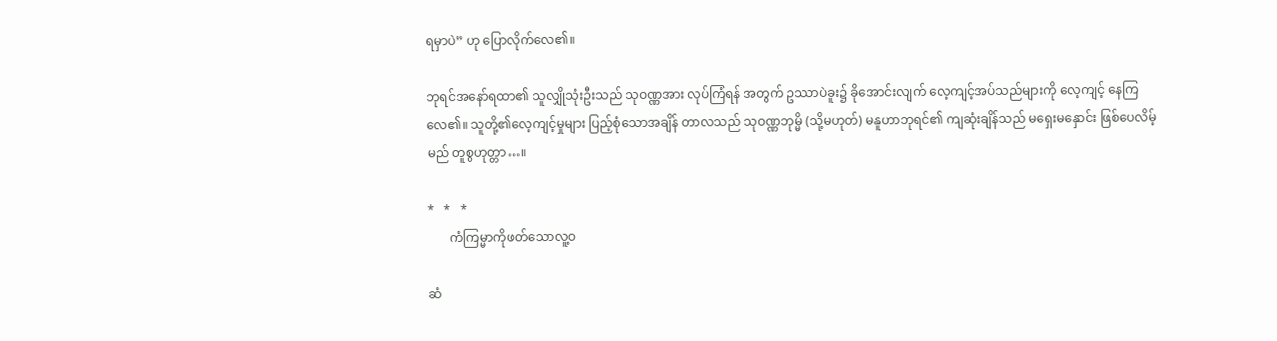ရမှာပဲ” ဟု ပြောလိုက်လေ၏။

ဘုရင်အနော်ရထာ၏ သူလျှိုသုံးဦးသည် သုဝဏ္ဏအား လုပ်ကြံရန် အတွက် ဥဿာပဲခူး၌ ခိုအောင်းလျက် လေ့ကျင့်အပ်သည်များကို လေ့ကျင့် နေကြလေ၏။ သူတို့၏လေ့ကျင့်မှုများ ပြည့်စုံသောအချိန် တာလသည် သုဝဏ္ဏဘုမ္မိ (သို့မဟုတ်) မနူဟာဘုရင်၏ ကျဆုံးချိန်သည် မရှေးမနှောင်း ဖြစ်ပေလိမ့်မည် တူစွဟုတ္တာ…။

*   *   *
       ကံကြမ္မာကိုဖတ်သောလူ့ဝ

ဆံ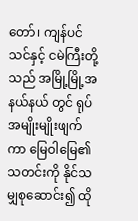တော်၊ ကျန်ပင်သင်နှင့် ငမဲကြီးတို့သည် အမြို့မြို့အနယ်နယ် တွင် ရုပ်အမျိုးမျိုးဖျက်ကာ မြေဝါမြေ၏သတင်းကို နိုင်သမျှစုဆောင်း၍ ထို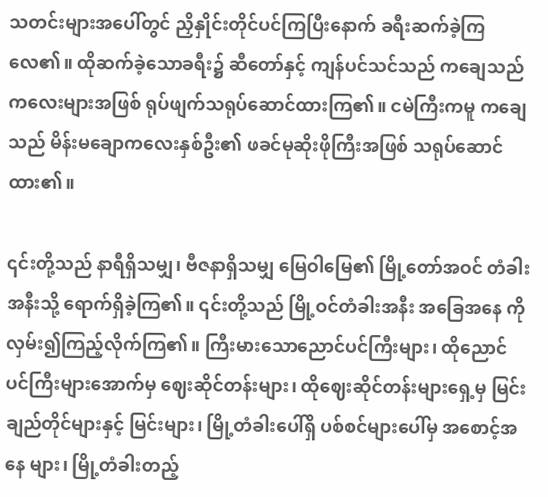သတင်းများအပေါ်တွင် ညှိနှိုင်းတိုင်ပင်ကြပြီးနောက် ခရီးဆက်ခဲ့ကြလေ၏။ ထိုဆက်ခဲ့သောခရီး၌ ဆီတော်နှင့် ကျန်ပင်သင်သည် ကချေသည် ကလေးများအဖြစ် ရုပ်ဖျက်သရုပ်ဆောင်ထားကြ၏။ ငမဲကြီးကမူ ကချေ သည် မိန်းမချောကလေးနှစ်ဦး၏ ဖခင်မုဆိုးဖိုကြီးအဖြစ် သရုပ်ဆောင်ထား၏။

၎င်းတို့သည် နာရီရှိသမျှ၊ ဗီဇနာရှိသမျှ မြေဝါမြေ၏ မြို့တော်အဝင် တံခါးအနီးသို့ ရောက်ရှိခဲ့ကြ၏။ ၎င်းတို့သည် မြို့ဝင်တံခါးအနီး အခြေအနေ ကို လှမ်း၍ကြည့်လိုက်ကြ၏။ ကြီးမားသောညောင်ပင်ကြီးများ၊ ထိုညောင် ပင်ကြီးများအောက်မှ ဈေးဆိုင်တန်းများ၊ ထိုဈေးဆိုင်တန်းများရှေ့မှ မြင်း ချည်တိုင်များနှင့် မြင်းများ၊ မြို့တံခါးပေါ်ရှိ ပစ်စင်များပေါ်မှ အစောင့်အနေ များ၊ မြို့တံခါးတည့်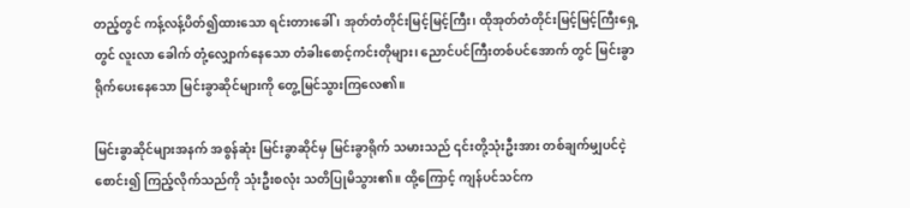တည့်တွင် ကန့်လန့်ပိတ်၍ထားသော ရင်းတားခေါ် ၊ အုတ်တံတိုင်းမြင့်မြင့်ကြီး၊ ထိုအုတ်တံတိုင်းမြင့်မြင့်ကြီးရှေ့တွင် လူးလာ ခေါက် တုံ့လျှောက်နေသော တံခါးစောင့်ကင်းတိုများ၊ ညောင်ပင်ကြီးတစ်ပင်အောက် တွင် မြင်းခွာရိုက်ပေးနေသော မြင်းခွာဆိုင်များကို တွေ့မြင်သွားကြလေ၏။

မြင်းခွာဆိုင်များအနက် အစွန်ဆုံး မြင်းခွာဆိုင်မှ မြင်းခွာရိုက် သမားသည် ၎င်းတို့သုံးဦးအား တစ်ချက်မျှပင်ငဲ့စောင်း၍ ကြည့်လိုက်သည်ကို သုံးဦးစလုံး သတိပြုမိသွား၏။ ထို့ကြောင့် ကျန်ပင်သင်က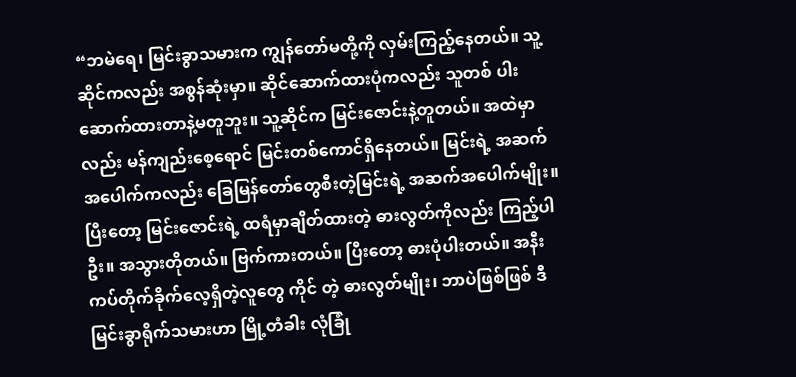“ဘမဲရေ၊ မြင်းခွာသမားက ကျွန်တော်မတို့ကို လှမ်းကြည့်နေတယ်။ သူ့ဆိုင်ကလည်း အစွန်ဆုံးမှာ။ ဆိုင်ဆောက်ထားပုံကလည်း သူတစ် ပါးဆောက်ထားတာနဲ့မတူဘူး။ သူ့ဆိုင်က မြင်းဇောင်းနဲ့တူတယ်။ အထဲမှာလည်း မန်ကျည်းစေ့ရောင် မြင်းတစ်ကောင်ရှိနေတယ်။ မြင်းရဲ့ အဆက်အပေါက်ကလည်း ခြေမြန်တော်တွေစီးတဲ့မြင်းရဲ့ အဆက်အပေါက်မျိုး။ ပြီးတော့ မြင်းဇောင်းရဲ့ ထရံမှာချိတ်ထားတဲ့ ဓားလွတ်ကိုလည်း ကြည့်ပါဦး။ အသွားတိုတယ်။ ဗြက်ကားတယ်။ ပြီးတော့ ဓားပုံပါးတယ်။ အနီးကပ်တိုက်ခိုက်လေ့ရှိတဲ့လူတွေ ကိုင် တဲ့ ဓားလွတ်မျိုး၊ ဘာပဲဖြစ်ဖြစ် ဒီမြင်းခွာရိုက်သမားဟာ မြို့တံခါး လုံခြုံ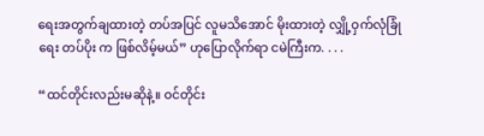ရေးအတွက်ချထားတဲ့ တပ်အပြင် လူမသိအောင် မိုးထားတဲ့ လျှို့ဝှက်လုံခြုံရေး တပ်ပိုး က ဖြစ်လိမ့်မယ်” ဟုပြောလိုက်ရာ ငမဲကြီးက. . . .

“ထင်တိုင်းလည်းမဆိုနဲ့။ ဝင်တိုင်း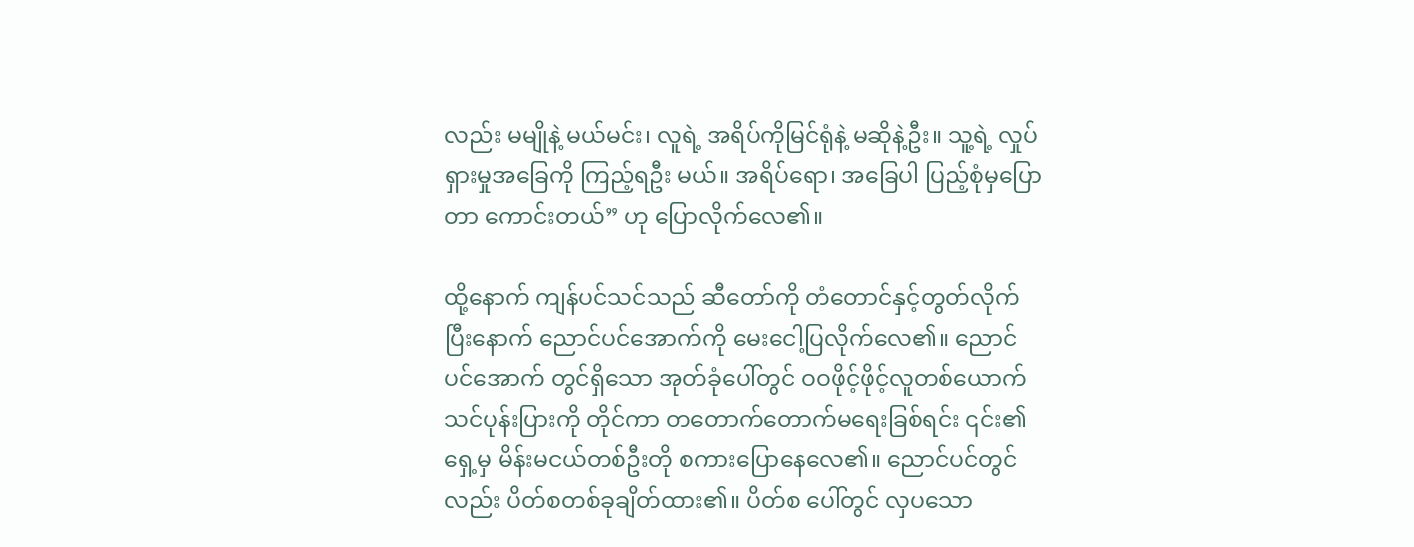လည်း မမျိုနဲ့ မယ်မင်း၊ လူရဲ့ အရိပ်ကိုမြင်ရုံနဲ့ မဆိုနဲ့ဦး။ သူ့ရဲ့ လှုပ်ရှားမှုအခြေကို ကြည့်ရဦး မယ်။ အရိပ်ရော၊ အခြေပါ ပြည့်စုံမှပြောတာ ကောင်းတယ်” ဟု ပြောလိုက်လေ၏။

ထို့နောက် ကျန်ပင်သင်သည် ဆီတော်ကို တံတောင်နှင့်တွတ်လိုက် ပြီးနောက် ညောင်ပင်အောက်ကို မေးငေါ့ပြလိုက်လေ၏။ ညောင်ပင်အောက် တွင်ရှိသော အုတ်ခုံပေါ်တွင် ဝဝဖိုင့်ဖိုင့်လူတစ်ယောက် သင်ပုန်းပြားကို တိုင်ကာ တတောက်တောက်မရေးခြစ်ရင်း ၎င်း၏ရှေ့မှ မိန်းမငယ်တစ်ဦးတို စကားပြောနေလေ၏။ ညောင်ပင်တွင်လည်း ပိတ်စတစ်ခုချိတ်ထား၏။ ပိတ်စ ပေါ်တွင် လှပသော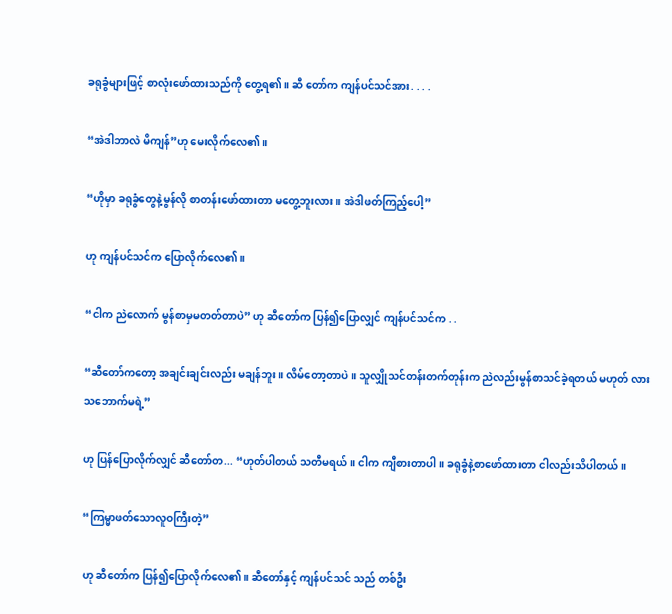ခရုခွံများဖြင့် စာလုံးဖော်ထားသည်ကို တွေ့ရ၏။ ဆီ တော်က ကျန်ပင်သင်အား. . . .

“အဲဒါဘာလဲ မိကျန်”ဟု မေးလိုက်လေ၏။

“ဟိုမှာ ခရုခွံတွေနဲ့မွန်လို စာတန်းဖော်ထားတာ မတွေ့ဘူးလား။ အဲဒါဖတ်ကြည့်ပေါ့”

ဟု ကျန်ပင်သင်က ပြောလိုက်လေ၏။

“ငါက ညဲလောက် မွန်စာမှမတတ်တာပဲ” ဟု ဆီတော်က ပြန်၍ပြောလျှင် ကျန်ပင်သင်က . .

“ဆီတော်ကတော့ အချင်းချင်းလည်း မချန်ဘူး။ လိမ်တော့တာပဲ။ သူလျှိုသင်တန်းတက်တုန်းက ညဲလည်းမွန်စာသင်ခဲ့ရတယ် မဟုတ် လား သဘောက်မရဲ့”

ဟု ပြန်ပြောလိုက်လျှင် ဆီတော်တ... “ဟုတ်ပါတယ် သတီမရယ်။ ငါက ကျီစားတာပါ။ ခရုခွံနဲ့စာဖော်ထားတာ ငါလည်းသိပါတယ်။

“ကြမ္မာဖတ်သောလူဝကြီးတဲ့”

ဟု ဆီတော်က ပြန်၍ပြောလိုက်လေ၏။ ဆီတော်နှင့် ကျန်ပင်သင် သည် တစ်ဦး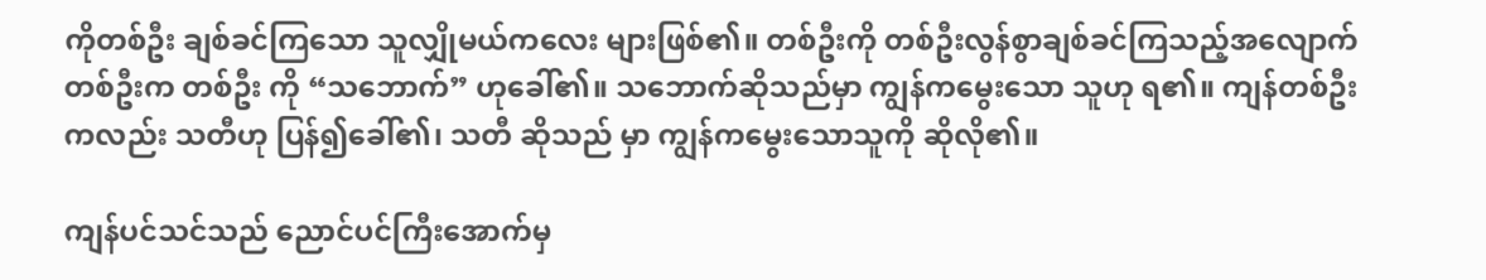ကိုတစ်ဦး ချစ်ခင်ကြသော သူလျှိုမယ်ကလေး များဖြစ်၏။ တစ်ဦးကို တစ်ဦးလွန်စွာချစ်ခင်ကြသည့်အလျောက် တစ်ဦးက တစ်ဦး ကို “သဘောက်” ဟုခေါ်၏။ သဘောက်ဆိုသည်မှာ ကျွန်ကမွေးသော သူဟု ရ၏။ ကျန်တစ်ဦးကလည်း သတီဟု ပြန်၍ခေါ်၏၊ သတီ ဆိုသည် မှာ ကျွန်ကမွေးသောသူကို ဆိုလို၏။

ကျန်ပင်သင်သည် ညောင်ပင်ကြီးအောက်မှ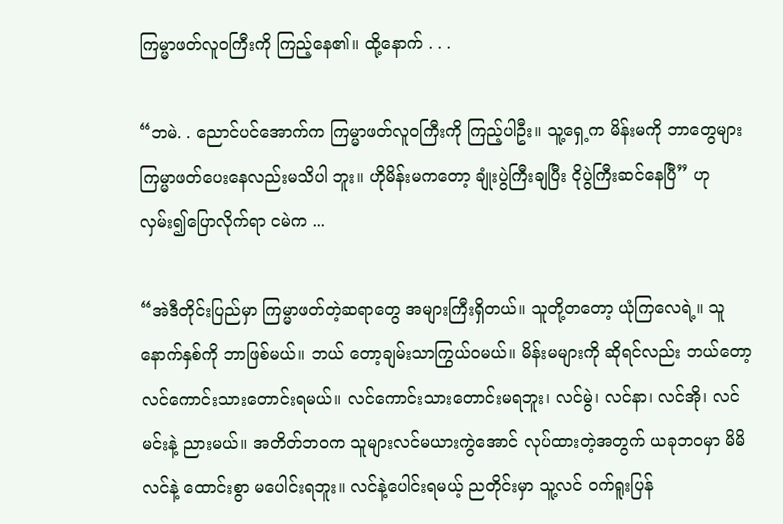ကြမ္မာဖတ်လူဝကြီးကို ကြည့်နေ၏။ ထို့နောက် . . .

“ဘမဲ. . ညောင်ပင်အောက်က ကြမ္မာဖတ်လူဝကြီးကို ကြည့်ပါဦး။ သူ့ရှေ့က မိန်းမကို ဘာတွေများ ကြမ္မာဖတ်ပေးနေလည်းမသိပါ ဘူး။ ဟိုမိန်းမကတော့ ချုံးပွဲကြီးချပြီး ငိုပွဲကြီးဆင်နေပြီ” ဟု လှမ်း၍ပြောလိုက်ရာ ငမဲက ...

“အဲဒီတိုင်းပြည်မှာ ကြမ္မာဖတ်တဲ့ဆရာတွေ အများကြီးရှိတယ်။ သူတို့တတော့ ယုံကြလေရဲ့။ သူနောက်နှစ်ကို ဘာဖြစ်မယ်။ ဘယ် တော့ချမ်းသာကြွယ်ဝမယ်။ မိန်းမများကို ဆိုရင်လည်း ဘယ်တော့ လင်ကောင်းသားတောင်းရမယ်။ လင်ကောင်းသားတောင်းမရဘူး၊ လင်မွဲ၊ လင်နာ၊ လင်အို၊ လင်မင်းနဲ့ ညားမယ်။ အတိတ်ဘဝက သူများလင်မယားကွဲအောင် လုပ်ထားတဲ့အတွက် ယခုဘဝမှာ မိမိ လင်နဲ့ ထောင်းစွာ မပေါင်းရဘူး။ လင်နဲ့ပေါင်းရမယ့် ညတိုင်းမှာ သူ့လင် ဝက်ရူးပြန်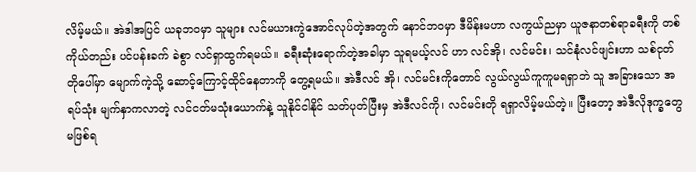လိမ့်မယ်။ အဲဒါအပြင် ယခုဘဝမှာ သူများ လင်မယားကွဲအောင်လုပ်တဲ့အတွက် နောင်ဘဝမှာ ဒီမိန်းမဟာ လကွယ်ညမှာ ယူဇနာတစ်ရာခရီးကို တစ်ကိုယ်တည်း ပင်ပန်းခက် ခဲစွာ လင်ရှာထွက်ရမယ်။ ခရီးဆုံးရောက်တဲ့အခါမှာ သူရမယ့်လင် ဟာ လင်အို၊ လင်မင်း၊ သင်နုံလင်ဖျင်းဟာ သစ်ငုတ်တိုပေါ်မှာ မျောက်ကဲ့သို့ ဆောင့်ကြောင့်ထိုင်နေတာကို တွေ့ရမယ်။ အဲဒီလင် အို၊ လင်မင်းကိုတောင် လွယ်လွယ်ကူကူမရရှာဘဲ သူ အခြားသော အရပ်သုံး မျက်နှာကလာတဲ့ လင်ငတ်မသုံးယောက်နဲ့ သူနိုင်ငါနိုင် သတ်ပုတ်ပြီးမှ အဲဒီလင်ကို၊ လင်မင်းတို ရရှာလိမ့်မယ်တဲ့။ ပြီးတော့ အဲဒီလိုဒုက္ခတွေမဖြစ်ရ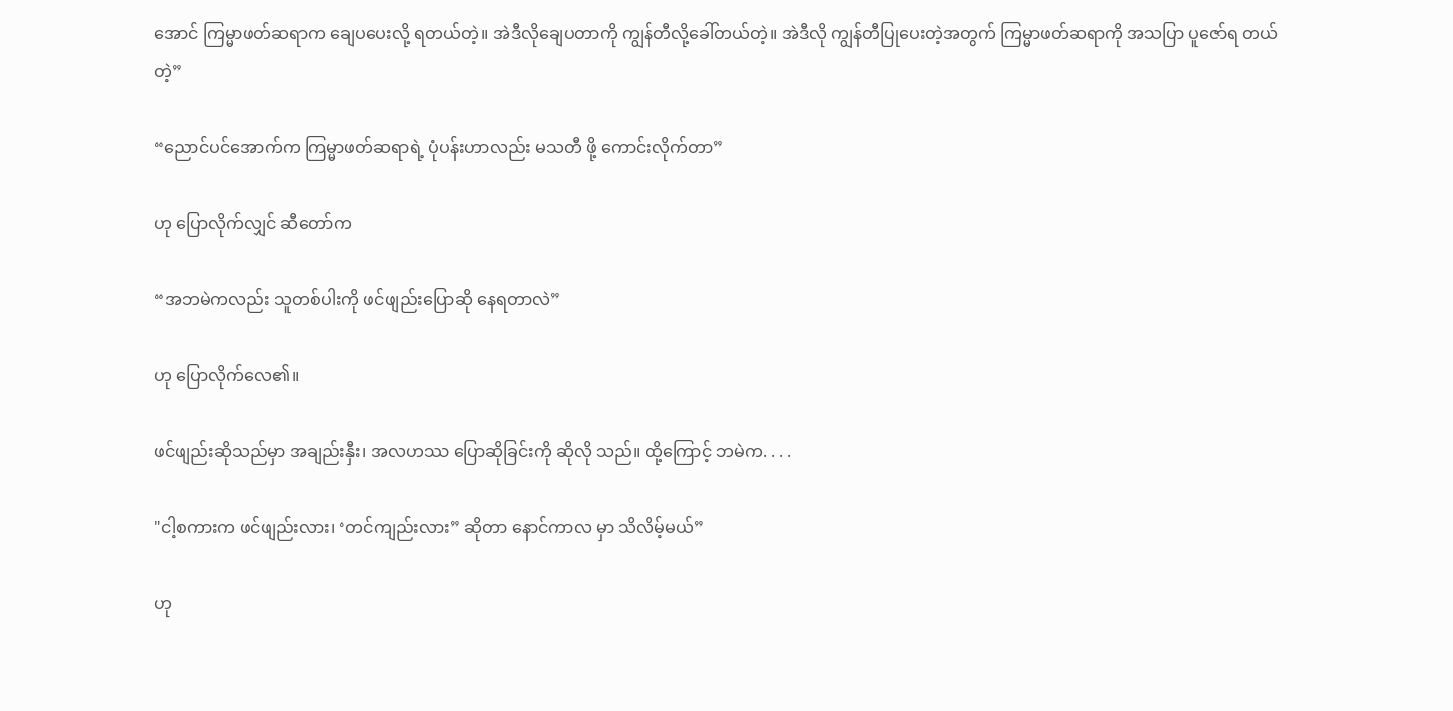အောင် ကြမ္မာဖတ်ဆရာက ချေပပေးလို့ ရတယ်တဲ့။ အဲဒီလိုချေပတာကို ကျွန်တီလို့ခေါ်တယ်တဲ့။ အဲဒီလို ကျွန်တီပြုပေးတဲ့အတွက် ကြမ္မာဖတ်ဆရာကို အသပြာ ပူဇော်ရ တယ်တဲ့”

“ညောင်ပင်အောက်က ကြမ္မာဖတ်ဆရာရဲ့ ပုံပန်းဟာလည်း မသတီ ဖို့ ကောင်းလိုက်တာ”

ဟု ပြောလိုက်လျှင် ဆီတော်က

“အဘမဲကလည်း သူတစ်ပါးကို ဖင်ဖျည်းပြောဆို နေရတာလဲ”

ဟု ပြောလိုက်လေ၏။

ဖင်ဖျည်းဆိုသည်မှာ အချည်းနှီး၊ အလဟဿ ပြောဆိုခြင်းကို ဆိုလို သည်။ ထို့ကြောင့် ဘမဲက. . . .

"ငါ့စကားက ဖင်ဖျည်းလား၊ ‘တင်ကျည်းလား” ဆိုတာ နောင်ကာလ မှာ သိလိမ့်မယ်”

ဟု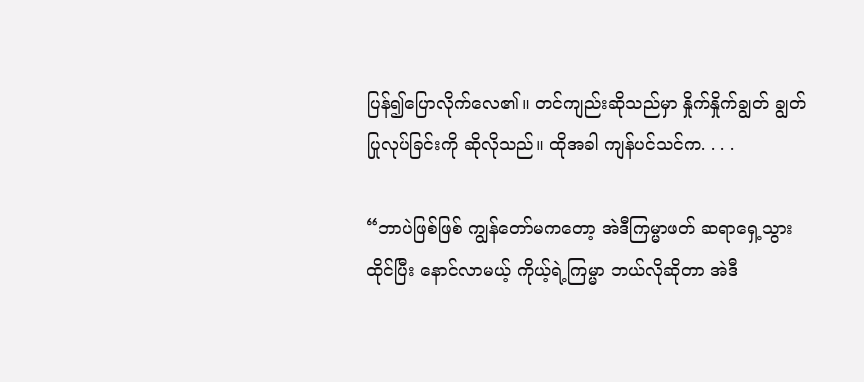ပြန်၍ပြောလိုက်လေ၏။ တင်ကျည်းဆိုသည်မှာ နှိုက်နှိုက်ချွတ် ချွတ်ပြုလုပ်ခြင်းကို ဆိုလိုသည်။ ထိုအခါ ကျန်ပင်သင်က. . . .

“ဘာပဲဖြစ်ဖြစ် ကျွန်တော်မကတော့ အဲဒီကြမ္မာဖတ် ဆရာရှေ့သွား ထိုင်ပြီး နောင်လာမယ့် ကိုယ့်ရဲ့ကြမ္မာ ဘယ်လိုဆိုတာ အဲဒီ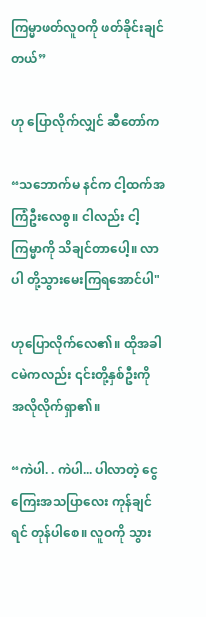ကြမ္မာဖတ်လူဝကို ဖတ်ခိုင်းချင်တယ်”

ဟု ပြောလိုက်လျှင် ဆီတော်က

“သဘောက်မ နင်က ငါ့ထက်အကြံဦးလေစွ။ ငါလည်း ငါ့ကြမ္မာကို သိချင်တာပေါ့။ လာပါ တို့သွားမေးကြရအောင်ပါ"

ဟုပြောလိုက်လေ၏။ ထိုအခါ ငမဲကလည်း ၎င်းတို့နှစ်ဦးကို အလိုလိုက်ရှာ၏။

“ကဲပါ. . ကဲပါ... ပါလာတဲ့ ငွေကြေးအသပြာလေး ကုန်ချင်ရင် တုန်ပါစေ။ လူဝကို သွား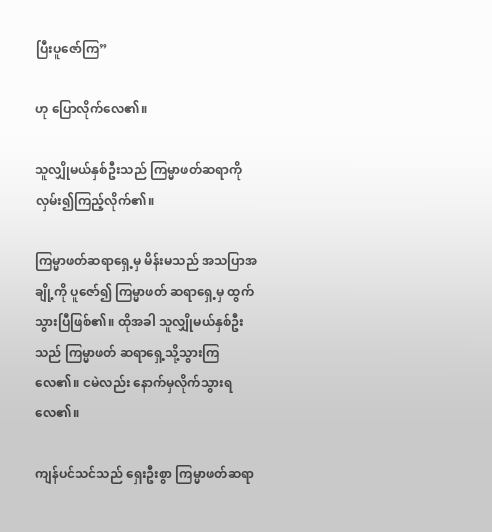ပြီးပူဇော်ကြ”

ဟု ပြောလိုက်လေ၏။

သူလျှိုမယ်နှစ်ဦးသည် ကြမ္မာဖတ်ဆရာကို လှမ်း၍ကြည့်လိုက်၏။

ကြမ္မာဖတ်ဆရာရှေ့မှ မိန်းမသည် အသပြာအချို့ကို ပူဇော်၍ ကြမ္မာဖတ် ဆရာရှေ့မှ ထွက်သွားပြီဖြစ်၏။ ထိုအခါ သူလျှိုမယ်နှစ်ဦးသည် ကြမ္မာဖတ် ဆရာရှေ့သို့သွားကြလေ၏။ ငမဲလည်း နောက်မှလိုက်သွားရလေ၏။

ကျန်ပင်သင်သည် ရှေးဦးစွာ ကြမ္မာဖတ်ဆရာ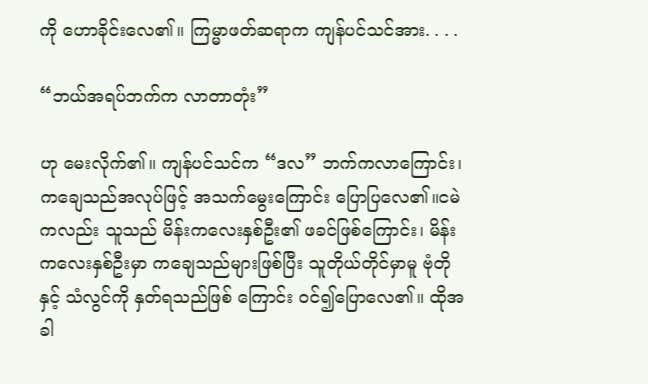ကို ဟောခိုင်းလေ၏။ ကြမ္မာဖတ်ဆရာက ကျန်ပင်သင်အား. . . .

“ဘယ်အရပ်ဘက်က လာတာတုံး”

ဟု မေးလိုက်၏။ ကျန်ပင်သင်က “ဒလ” ဘက်ကလာကြောင်း၊ ကချေသည်အလုပ်ဖြင့် အသက်မွေးကြောင်း ပြောပြလေ၏။ငမဲကလည်း သူသည် မိန်းကလေးနှစ်ဦး၏ ဖခင်ဖြစ်ကြောင်း၊ မိန်းကလေးနှစ်ဦးမှာ ကချေသည်များဖြစ်ပြီး သူတိုယ်တိုင်မှာမူ ဗုံတိုနှင့် သံလွင်ကို နှတ်ရသည်ဖြစ် ကြောင်း ဝင်၍ပြောလေ၏။ ထိုအခါ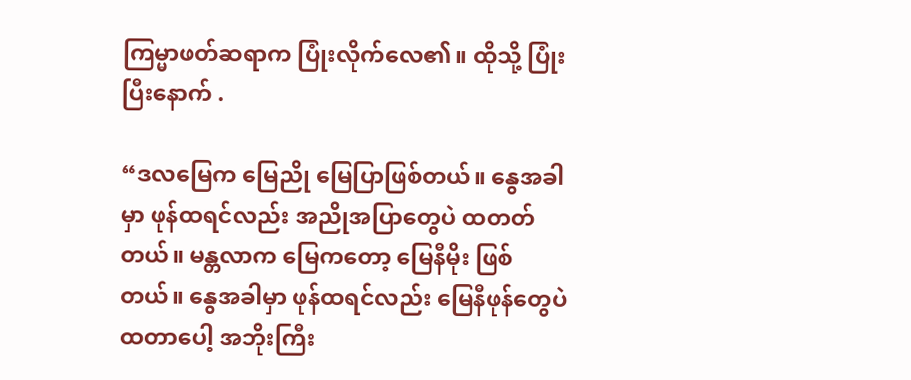ကြမ္မာဖတ်ဆရာက ပြုံးလိုက်လေ၏။ ထိုသို့ ပြုံးပြီးနောက် .

“ဒလမြေက မြေညို မြေပြာဖြစ်တယ်။ နွေအခါမှာ ဖုန်ထရင်လည်း အညိုအပြာတွေပဲ ထတတ်တယ်။ မန္တလာက မြေကတော့ မြေနီမိုး ဖြစ်တယ်။ နွေအခါမှာ ဖုန်ထရင်လည်း မြေနီဖုန်တွေပဲ ထတာပေါ့ အဘိုးကြီး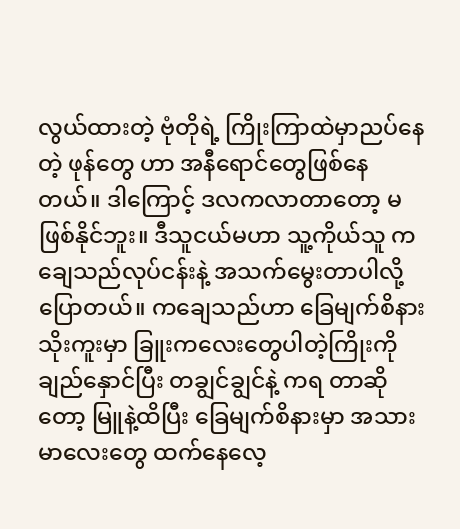လွယ်ထားတဲ့ ဗုံတိုရဲ့ ကြိုးကြာထဲမှာညပ်နေတဲ့ ဖုန်တွေ ဟာ အနီရောင်တွေဖြစ်နေတယ်။ ဒါကြောင့် ဒလကလာတာတော့ မဖြစ်နိုင်ဘူး။ ဒီသူငယ်မဟာ သူ့ကိုယ်သူ ကချေသည်လုပ်ငန်းနဲ့ အသက်မွေးတာပါလို့ပြောတယ်။ ကချေသည်ဟာ ခြေမျက်စိနား သိုးကူးမှာ ခြူးကလေးတွေပါတဲ့ကြိုးကို ချည်နှောင်ပြီး တချွင်ချွင်နဲ့ ကရ တာဆိုတော့ မြူနဲ့ထိပြီး ခြေမျက်စိနားမှာ အသားမာလေးတွေ ထက်နေလေ့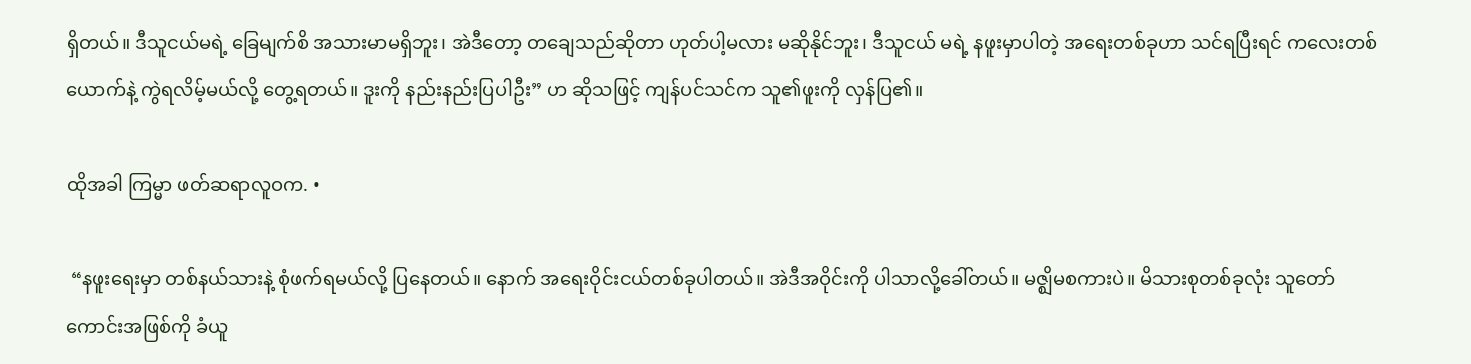ရှိတယ်။ ဒီသူငယ်မရဲ့ ခြေမျက်စိ အသားမာမရှိဘူး၊ အဲဒီတော့ တချေသည်ဆိုတာ ဟုတ်ပါ့မလား မဆိုနိုင်ဘူး၊ ဒီသူငယ် မရဲ့ နဖူးမှာပါတဲ့ အရေးတစ်ခုဟာ သင်ရပြီးရင် ကလေးတစ် ယောက်နဲ့ ကွဲရလိမ့်မယ်လို့ တွေ့ရတယ်။ ဒူးကို နည်းနည်းပြပါဦး” ဟ ဆိုသဖြင့် ကျန်ပင်သင်က သူ၏ဖူးကို လှန်ပြ၏။

ထိုအခါ ကြမ္မာ ဖတ်ဆရာလူဝက. •

 “နဖူးရေးမှာ တစ်နယ်သားနဲ့ စုံဖက်ရမယ်လို့ ပြနေတယ်။ နောက် အရေးဝိုင်းငယ်တစ်ခုပါတယ်။ အဲဒီအဝိုင်းကို ပါသာလို့ခေါ်တယ်။ မဇ္ဈိမစကားပဲ။ မိသားစုတစ်ခုလုံး သူတော်ကောင်းအဖြစ်ကို ခံယူ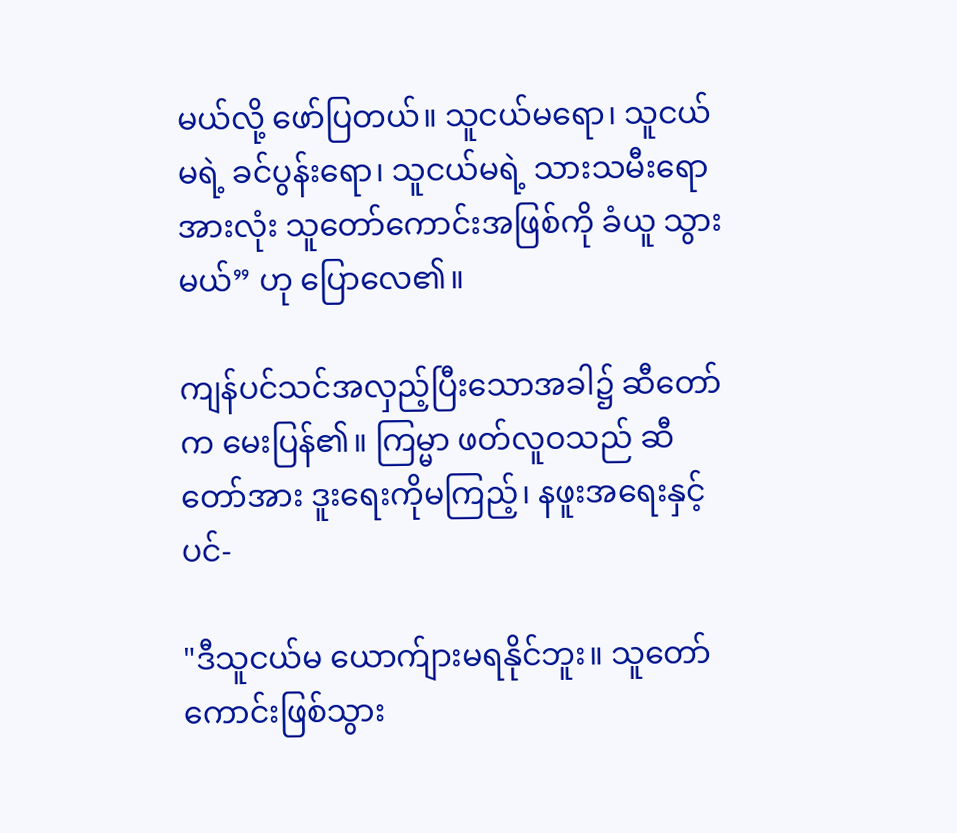မယ်လို့ ဖော်ပြတယ်။ သူငယ်မရော၊ သူငယ်မရဲ့ ခင်ပွန်းရော၊ သူငယ်မရဲ့ သားသမီးရောအားလုံး သူတော်ကောင်းအဖြစ်ကို ခံယူ သွားမယ်” ဟု ပြောလေ၏။

ကျန်ပင်သင်အလှည့်ပြီးသောအခါ၌ ဆီတော်က မေးပြန်၏။ ကြမ္မာ ဖတ်လူဝသည် ဆီတော်အား ဒူးရေးကိုမကြည့်၊ နဖူးအရေးနှင့်ပင်-

"ဒီသူငယ်မ ယောက်ျားမရနိုင်ဘူး။ သူတော်ကောင်းဖြစ်သွား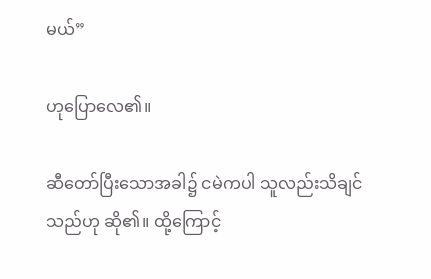မယ်”

ဟုပြောလေ၏။

ဆီတော်ပြီးသောအခါ၌ ငမဲကပါ သူလည်းသိချင်သည်ဟု ဆို၏။ ထို့ကြောင့်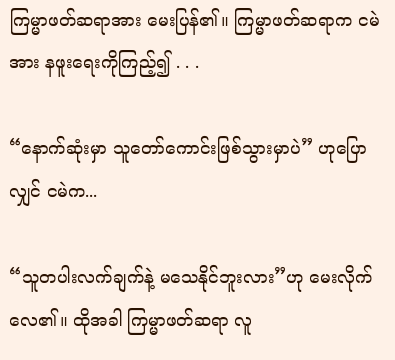ကြမ္မာဖတ်ဆရာအား မေးပြန်၏။ ကြမ္မာဖတ်ဆရာက ငမဲအား နဖူးရေးကိုကြည့်၍ . . .

“နောက်ဆုံးမှာ သူတော်ကောင်းဖြစ်သွားမှာပဲ” ဟုပြောလျှင် ငမဲက...

“သူတပါးလက်ချက်နဲ့ မသေနိုင်ဘူးလား”ဟု မေးလိုက်လေ၏။ ထိုအခါ ကြမ္မာဖတ်ဆရာ လူ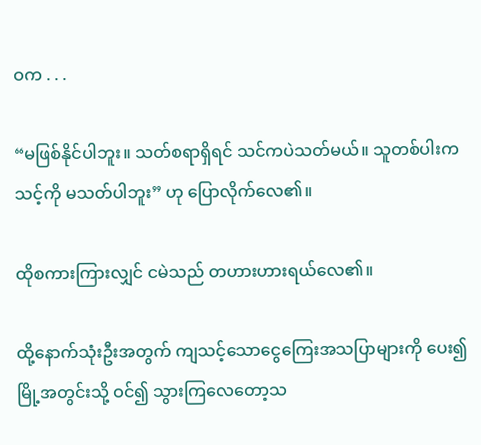ဝက . . .

“မဖြစ်နိုင်ပါဘူး။ သတ်စရာရှိရင် သင်ကပဲသတ်မယ်။ သူတစ်ပါးကသင့်ကို မသတ်ပါဘူး” ဟု ပြောလိုက်လေ၏။

ထိုစကားကြားလျှင် ငမဲသည် တဟားဟားရယ်လေ၏။

ထို့နောက်သုံးဦးအတွက် ကျသင့်သောငွေကြေးအသပြာများကို ပေး၍ မြို့အတွင်းသို့ ဝင်၍ သွားကြလေတော့သ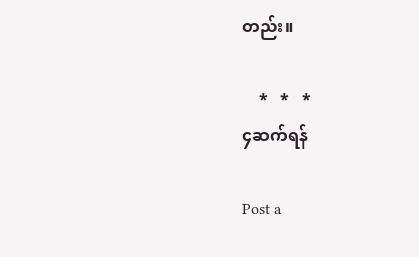တည်း။

    *   *   *
၄ဆက်ရန်

Post a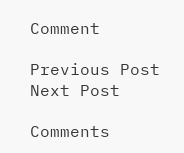Comment

Previous Post Next Post

Comments